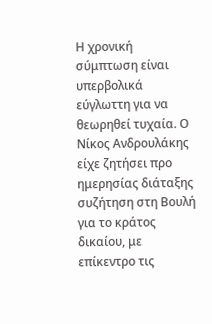Η χρονική σύμπτωση είναι υπερβολικά εύγλωττη για να θεωρηθεί τυχαία. Ο Νίκος Ανδρουλάκης είχε ζητήσει προ ημερησίας διάταξης συζήτηση στη Βουλή για το κράτος δικαίου, με επίκεντρο τις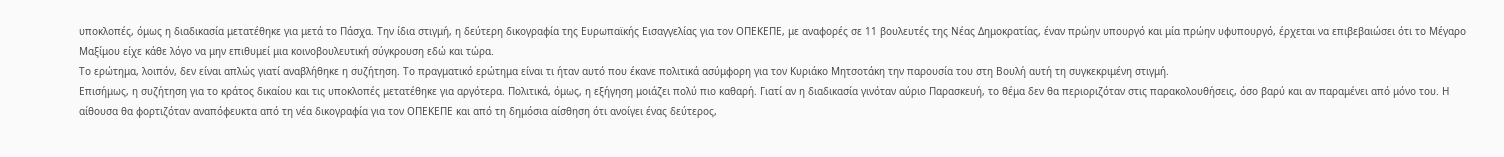υποκλοπές, όμως η διαδικασία μετατέθηκε για μετά το Πάσχα. Την ίδια στιγμή, η δεύτερη δικογραφία της Ευρωπαϊκής Εισαγγελίας για τον ΟΠΕΚΕΠΕ, με αναφορές σε 11 βουλευτές της Νέας Δημοκρατίας, έναν πρώην υπουργό και μία πρώην υφυπουργό, έρχεται να επιβεβαιώσει ότι το Μέγαρο Μαξίμου είχε κάθε λόγο να μην επιθυμεί μια κοινοβουλευτική σύγκρουση εδώ και τώρα.
Το ερώτημα, λοιπόν, δεν είναι απλώς γιατί αναβλήθηκε η συζήτηση. Το πραγματικό ερώτημα είναι τι ήταν αυτό που έκανε πολιτικά ασύμφορη για τον Κυριάκο Μητσοτάκη την παρουσία του στη Βουλή αυτή τη συγκεκριμένη στιγμή.
Επισήμως, η συζήτηση για το κράτος δικαίου και τις υποκλοπές μετατέθηκε για αργότερα. Πολιτικά, όμως, η εξήγηση μοιάζει πολύ πιο καθαρή. Γιατί αν η διαδικασία γινόταν αύριο Παρασκευή, το θέμα δεν θα περιοριζόταν στις παρακολουθήσεις, όσο βαρύ και αν παραμένει από μόνο του. Η αίθουσα θα φορτιζόταν αναπόφευκτα από τη νέα δικογραφία για τον ΟΠΕΚΕΠΕ και από τη δημόσια αίσθηση ότι ανοίγει ένας δεύτερος,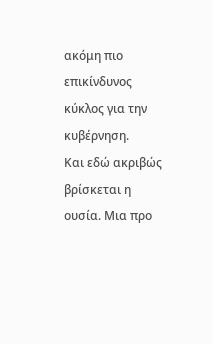ακόμη πιο επικίνδυνος κύκλος για την κυβέρνηση.
Και εδώ ακριβώς βρίσκεται η ουσία. Μια προ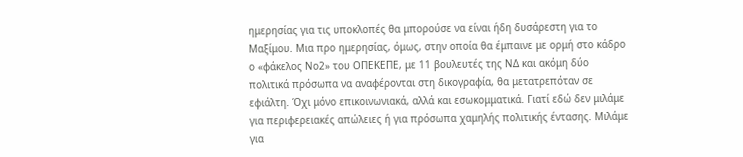ημερησίας για τις υποκλοπές θα μπορούσε να είναι ήδη δυσάρεστη για το Μαξίμου. Μια προ ημερησίας, όμως, στην οποία θα έμπαινε με ορμή στο κάδρο ο «φάκελος Νο2» του ΟΠΕΚΕΠΕ, με 11 βουλευτές της ΝΔ και ακόμη δύο πολιτικά πρόσωπα να αναφέρονται στη δικογραφία, θα μετατρεπόταν σε εφιάλτη. Όχι μόνο επικοινωνιακά, αλλά και εσωκομματικά. Γιατί εδώ δεν μιλάμε για περιφερειακές απώλειες ή για πρόσωπα χαμηλής πολιτικής έντασης. Μιλάμε για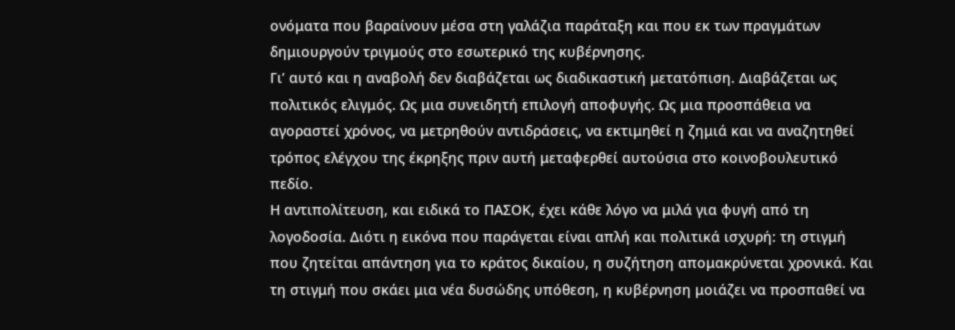ονόματα που βαραίνουν μέσα στη γαλάζια παράταξη και που εκ των πραγμάτων δημιουργούν τριγμούς στο εσωτερικό της κυβέρνησης.
Γι’ αυτό και η αναβολή δεν διαβάζεται ως διαδικαστική μετατόπιση. Διαβάζεται ως πολιτικός ελιγμός. Ως μια συνειδητή επιλογή αποφυγής. Ως μια προσπάθεια να αγοραστεί χρόνος, να μετρηθούν αντιδράσεις, να εκτιμηθεί η ζημιά και να αναζητηθεί τρόπος ελέγχου της έκρηξης πριν αυτή μεταφερθεί αυτούσια στο κοινοβουλευτικό πεδίο.
Η αντιπολίτευση, και ειδικά το ΠΑΣΟΚ, έχει κάθε λόγο να μιλά για φυγή από τη λογοδοσία. Διότι η εικόνα που παράγεται είναι απλή και πολιτικά ισχυρή: τη στιγμή που ζητείται απάντηση για το κράτος δικαίου, η συζήτηση απομακρύνεται χρονικά. Και τη στιγμή που σκάει μια νέα δυσώδης υπόθεση, η κυβέρνηση μοιάζει να προσπαθεί να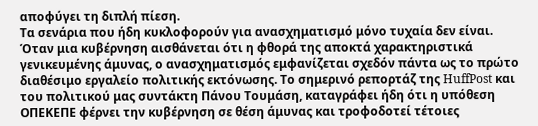αποφύγει τη διπλή πίεση.
Τα σενάρια που ήδη κυκλοφορούν για ανασχηματισμό μόνο τυχαία δεν είναι. Όταν μια κυβέρνηση αισθάνεται ότι η φθορά της αποκτά χαρακτηριστικά γενικευμένης άμυνας, ο ανασχηματισμός εμφανίζεται σχεδόν πάντα ως το πρώτο διαθέσιμο εργαλείο πολιτικής εκτόνωσης. Το σημερινό ρεπορτάζ της HuffPost και του πολιτικού μας συντάκτη Πάνου Τουμάση, καταγράφει ήδη ότι η υπόθεση ΟΠΕΚΕΠΕ φέρνει την κυβέρνηση σε θέση άμυνας και τροφοδοτεί τέτοιες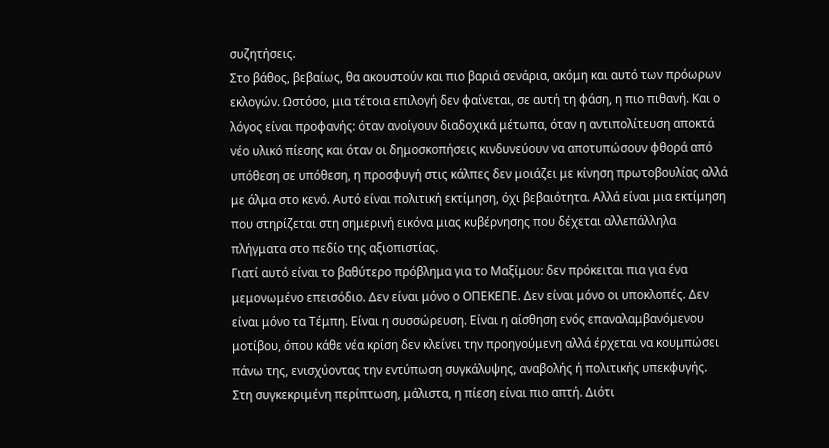συζητήσεις.
Στο βάθος, βεβαίως, θα ακουστούν και πιο βαριά σενάρια, ακόμη και αυτό των πρόωρων εκλογών. Ωστόσο, μια τέτοια επιλογή δεν φαίνεται, σε αυτή τη φάση, η πιο πιθανή. Και ο λόγος είναι προφανής: όταν ανοίγουν διαδοχικά μέτωπα, όταν η αντιπολίτευση αποκτά νέο υλικό πίεσης και όταν οι δημοσκοπήσεις κινδυνεύουν να αποτυπώσουν φθορά από υπόθεση σε υπόθεση, η προσφυγή στις κάλπες δεν μοιάζει με κίνηση πρωτοβουλίας αλλά με άλμα στο κενό. Αυτό είναι πολιτική εκτίμηση, όχι βεβαιότητα. Αλλά είναι μια εκτίμηση που στηρίζεται στη σημερινή εικόνα μιας κυβέρνησης που δέχεται αλλεπάλληλα πλήγματα στο πεδίο της αξιοπιστίας.
Γιατί αυτό είναι το βαθύτερο πρόβλημα για το Μαξίμου: δεν πρόκειται πια για ένα μεμονωμένο επεισόδιο. Δεν είναι μόνο ο ΟΠΕΚΕΠΕ. Δεν είναι μόνο οι υποκλοπές. Δεν είναι μόνο τα Τέμπη. Είναι η συσσώρευση. Είναι η αίσθηση ενός επαναλαμβανόμενου μοτίβου, όπου κάθε νέα κρίση δεν κλείνει την προηγούμενη αλλά έρχεται να κουμπώσει πάνω της, ενισχύοντας την εντύπωση συγκάλυψης, αναβολής ή πολιτικής υπεκφυγής.
Στη συγκεκριμένη περίπτωση, μάλιστα, η πίεση είναι πιο απτή. Διότι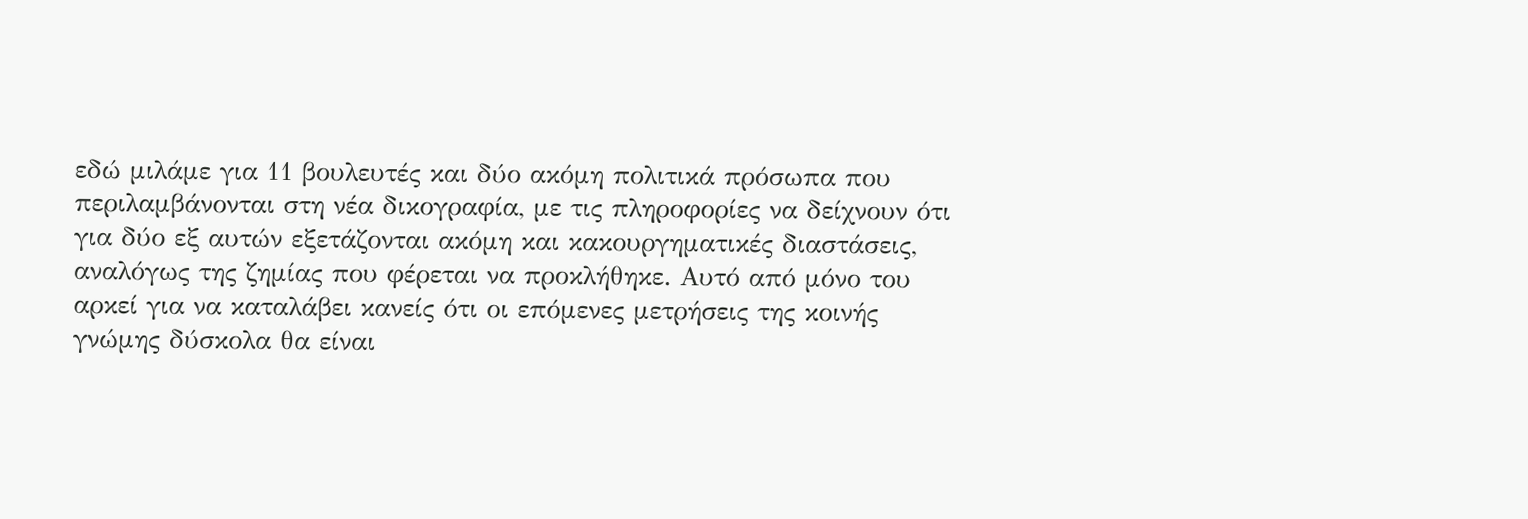εδώ μιλάμε για 11 βουλευτές και δύο ακόμη πολιτικά πρόσωπα που περιλαμβάνονται στη νέα δικογραφία, με τις πληροφορίες να δείχνουν ότι για δύο εξ αυτών εξετάζονται ακόμη και κακουργηματικές διαστάσεις, αναλόγως της ζημίας που φέρεται να προκλήθηκε. Αυτό από μόνο του αρκεί για να καταλάβει κανείς ότι οι επόμενες μετρήσεις της κοινής γνώμης δύσκολα θα είναι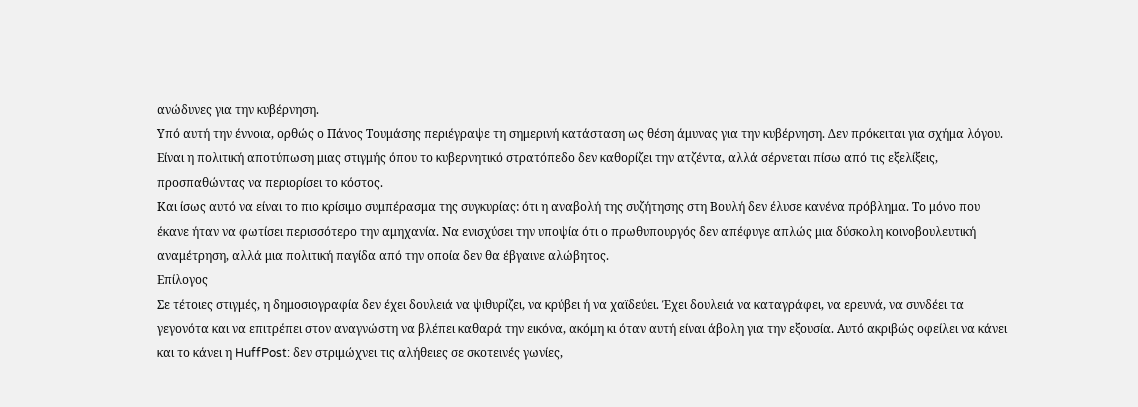ανώδυνες για την κυβέρνηση.
Υπό αυτή την έννοια, ορθώς ο Πάνος Τουμάσης περιέγραψε τη σημερινή κατάσταση ως θέση άμυνας για την κυβέρνηση. Δεν πρόκειται για σχήμα λόγου. Είναι η πολιτική αποτύπωση μιας στιγμής όπου το κυβερνητικό στρατόπεδο δεν καθορίζει την ατζέντα, αλλά σέρνεται πίσω από τις εξελίξεις, προσπαθώντας να περιορίσει το κόστος.
Και ίσως αυτό να είναι το πιο κρίσιμο συμπέρασμα της συγκυρίας: ότι η αναβολή της συζήτησης στη Βουλή δεν έλυσε κανένα πρόβλημα. Το μόνο που έκανε ήταν να φωτίσει περισσότερο την αμηχανία. Να ενισχύσει την υποψία ότι ο πρωθυπουργός δεν απέφυγε απλώς μια δύσκολη κοινοβουλευτική αναμέτρηση, αλλά μια πολιτική παγίδα από την οποία δεν θα έβγαινε αλώβητος.
Επίλογος
Σε τέτοιες στιγμές, η δημοσιογραφία δεν έχει δουλειά να ψιθυρίζει, να κρύβει ή να χαϊδεύει. Έχει δουλειά να καταγράφει, να ερευνά, να συνδέει τα γεγονότα και να επιτρέπει στον αναγνώστη να βλέπει καθαρά την εικόνα, ακόμη κι όταν αυτή είναι άβολη για την εξουσία. Αυτό ακριβώς οφείλει να κάνει και το κάνει η HuffPost: δεν στριμώχνει τις αλήθειες σε σκοτεινές γωνίες,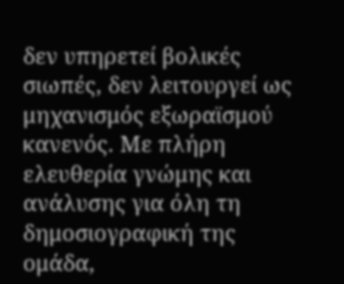δεν υπηρετεί βολικές σιωπές, δεν λειτουργεί ως μηχανισμός εξωραϊσμού κανενός. Με πλήρη ελευθερία γνώμης και ανάλυσης για όλη τη δημοσιογραφική της ομάδα,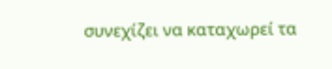συνεχίζει να καταχωρεί τα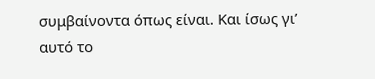συμβαίνοντα όπως είναι. Και ίσως γι’ αυτό το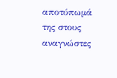αποτύπωμά της στους αναγνώστες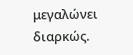μεγαλώνει διαρκώς.